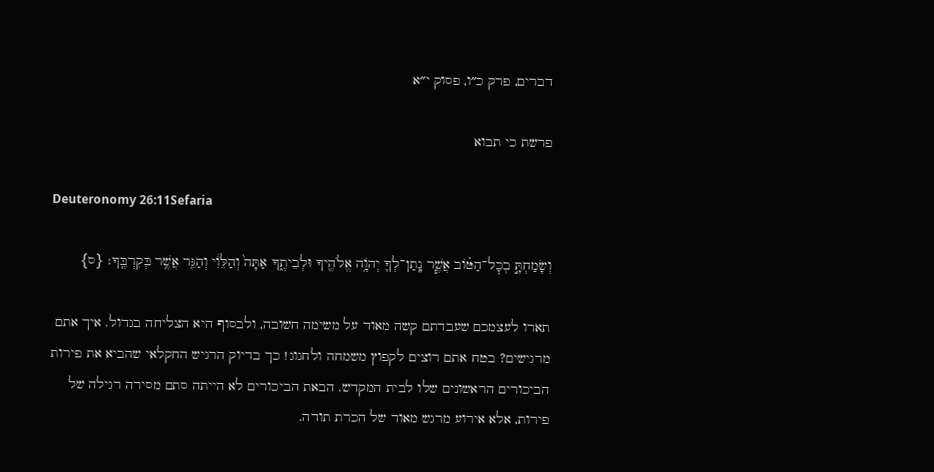דברים, פרק כ״ו, פסוק י״א

פרשת כי תבוא

Deuteronomy 26:11Sefaria

וְשָׂמַחְתָּ֣ בְכׇל־הַטּ֗וֹב אֲשֶׁ֧ר נָֽתַן־לְךָ֛ יְהֹוָ֥ה אֱלֹהֶ֖יךָ וּלְבֵיתֶ֑ךָ אַתָּה֙ וְהַלֵּוִ֔י וְהַגֵּ֖ר אֲשֶׁ֥ר בְּקִרְבֶּֽךָ׃ {ס}

תארו לעצמכם שעבדתם קשה מאוד על משימה חשובה, ולבסוף היא הצליחה בגדול. איך אתם מרגישים? בטח אתם רוצים לקפוץ משמחה ולחגוג! כך בדיוק הרגיש החקלאי שהביא את פירות הביכורים הראשונים שלו לבית המקדש. הבאת הביכורים לא הייתה סתם מסירה רגילה של פירות, אלא אירוע מרגש מאוד של הכרת תודה.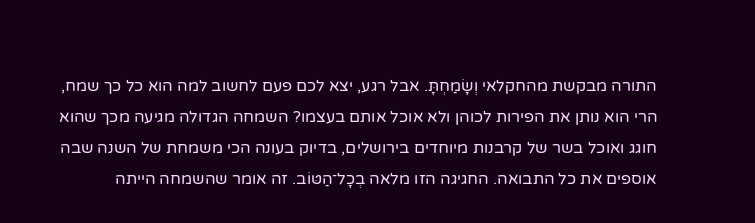התורה מבקשת מהחקלאי וְשָׂמַחְתָּ. אבל רגע, יצא לכם פעם לחשוב למה הוא כל כך שמח, הרי הוא נותן את הפירות לכוהן ולא אוכל אותם בעצמו? השמחה הגדולה מגיעה מכך שהוא חוגג ואוכל בשר של קרבנות מיוחדים בירושלים, בדיוק בעונה הכי משמחת של השנה שבה אוספים את כל התבואה. החגיגה הזו מלאה בְכָל־הַטּוֹב. זה אומר שהשמחה הייתה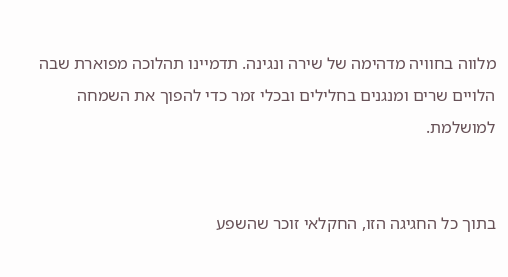מלווה בחוויה מדהימה של שירה ונגינה. תדמיינו תהלוכה מפוארת שבה הלויים שרים ומנגנים בחלילים ובכלי זמר כדי להפוך את השמחה למושלמת.


בתוך כל החגיגה הזו, החקלאי זוכר שהשפע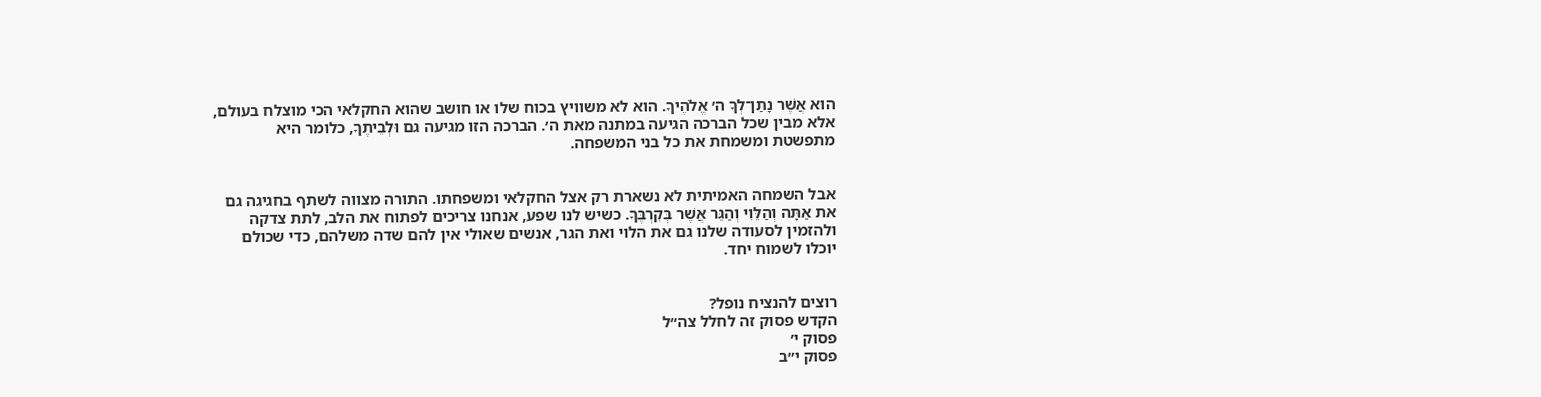הוא אֲשֶׁר נָתַן־לְךָ ה׳ אֱלֹהֶיךָ. הוא לא משוויץ בכוח שלו או חושב שהוא החקלאי הכי מוצלח בעולם, אלא מבין שכל הברכה הגיעה במתנה מאת ה׳. הברכה הזו מגיעה גם וּלְבֵיתֶךָ, כלומר היא מתפשטת ומשמחת את כל בני המשפחה.


אבל השמחה האמיתית לא נשארת רק אצל החקלאי ומשפחתו. התורה מצווה לשתף בחגיגה גם את אַתָּה וְהַלֵּוִי וְהַגֵּר אֲשֶׁר בְּקִרְבֶּךָ. כשיש לנו שפע, אנחנו צריכים לפתוח את הלב, לתת צדקה ולהזמין לסעודה שלנו גם את הלוי ואת הגר, אנשים שאולי אין להם שדה משלהם, כדי שכולם יוכלו לשמוח יחד.


רוצים להנציח נופל?
הקדש פסוק זה לחלל צה״ל
פסוק י׳
פסוק י״ב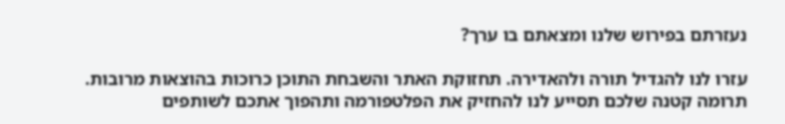נעזרתם בפירוש שלנו ומצאתם בו ערך?

עזרו לנו להגדיל תורה ולהאדירה. תחזוקת האתר והשבחת התוכן כרוכות בהוצאות מרובות. תרומה קטנה שלכם תסייע לנו להחזיק את הפלטפורמה ותהפוך אתכם לשותפים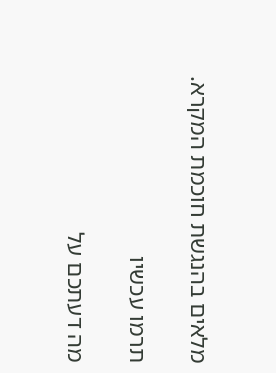מלאים בהנגשת חוכמת המקרא.

תרמו עכשיו

מה דעתכם על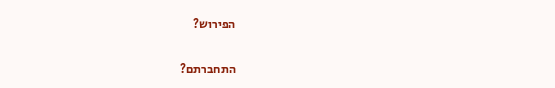הפירוש?

התחברתם?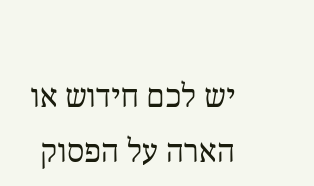יש לכם חידוש או הארה על הפסוק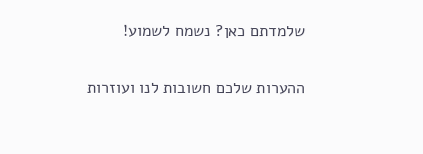שלמדתם כאן? נשמח לשמוע!

ההערות שלכם חשובות לנו ועוזרות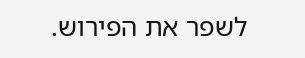לשפר את הפירוש.